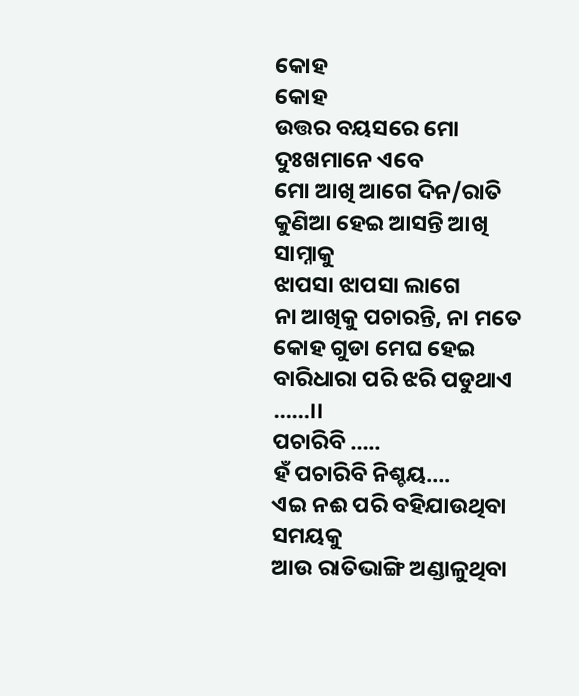କୋହ
କୋହ
ଉତ୍ତର ବୟସରେ ମୋ ଦୁଃଖମାନେ ଏବେ
ମୋ ଆଖି ଆଗେ ଦିନ/ରାତି
କୁଣିଆ ହେଇ ଆସନ୍ତି ଆଖି ସାମ୍ନାକୁ
ଝାପସା ଝାପସା ଲାଗେ
ନା ଆଖିକୁ ପଚାରନ୍ତି, ନା ମତେ
କୋହ ଗୁଡା ମେଘ ହେଇ
ବାରିଧାରା ପରି ଝରି ପଡୁଥାଏ ……।।
ପଚାରିବି …..
ହଁ ପଚାରିବି ନିଶ୍ଚୟ….
ଏଇ ନଈ ପରି ବହିଯାଉଥିବା ସମୟକୁ
ଆଉ ରାତିଭାଙ୍ଗି ଅଣ୍ଡାଳୁଥିବା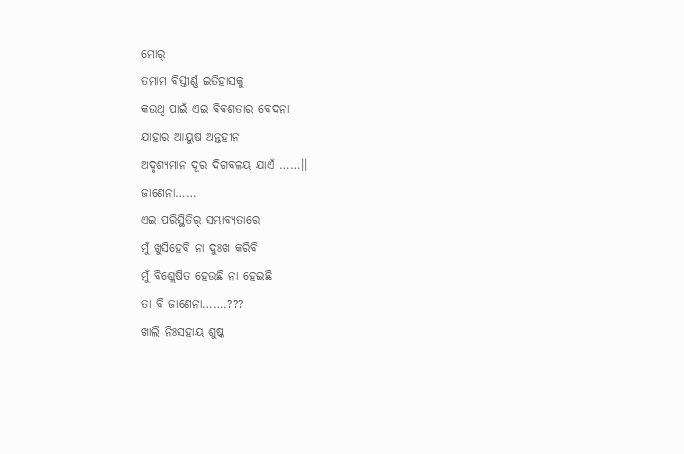ମୋର୍
ତମାମ ବିସ୍ତୀର୍ଣ୍ଣ ଇତିହାସକୁ
କଉଥି ପାଇଁ ଏଇ ଵିଵଶତାର ବେଦନା
ଯାହାର ଆୟୁଷ ଅନ୍ତହୀନ
ଅଦୃଶ୍ୟମାନ ଦୂର ଦିଗବଳୟ ଯାଏଁ ……।।
ଜାଣେନା……
ଏଇ ପରିସ୍ଥିତିର୍ ସମ୍ଭାବ୍ୟତାରେ
ମୁଁ ଖୁସିହେବି ନା ଦୁଃଖ କରିବି
ମୁଁ ବିଶ୍ଲେଷିତ ହେଉଛି ନା ହେଇଛି
ତା ବି ଜାଣେନା…….???
ଖାଲି ନିଃସହାୟ ଶୁଷ୍କ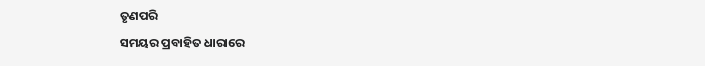ତୃଣପରି
ସମୟର ପ୍ରବାହିତ ଧାରାରେ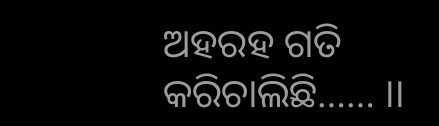ଅହରହ ଗତି କରିଚାଲିଛି…… ।।